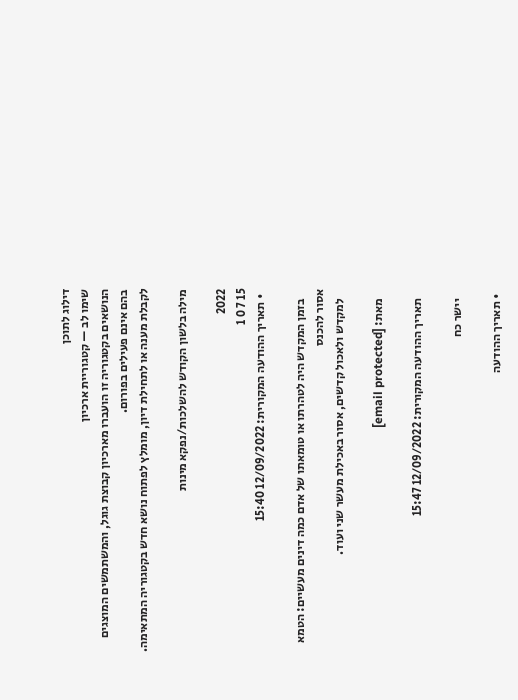דילוג לתוכן
שימו לב — קטגוריית ארכיון
הנושאים בקטגוריה זו הועברו מארכיון קבוצת גוגל, והמשתמשים המוצגים בהם אינם פעילים בפורום.
לקבלת מענה או לתחילת דיון, מומלץ לפתוח נושא חדש בקטגוריה המתאימה.

מילה בלשון הקודש להשלכות/נפקא מינות

2022
15 7 0 1
  • תאריך ההודעה המקורית: 12/09/2022 15:40

    בזמן המקדש היה לטהרתו או טומאתו של אדם כמה דינים מעשיים: הטמא אסור להכנס
    למקדש ולאכול קדשים, אסור באכילת מעשר שני ועוד.

    מאת: [email protected]

    תאריך ההודעה המקורית: 12/09/2022 15:47

    יישר כח

  • תאריך ההודעה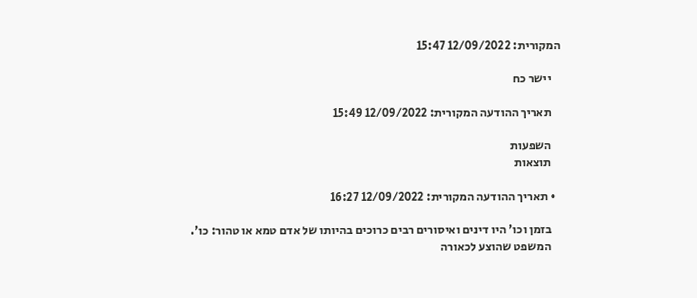המקורית: 12/09/2022 15:47

    יישר כח

    תאריך ההודעה המקורית: 12/09/2022 15:49

    השפעות
    תוצאות

  • תאריך ההודעה המקורית: 12/09/2022 16:27

    בזמן וכו' היו דינים ואיסורים רבים כרוכים בהיותו של אדם טמא או טהור: כו'.
    המשפט שהוצע לכאורה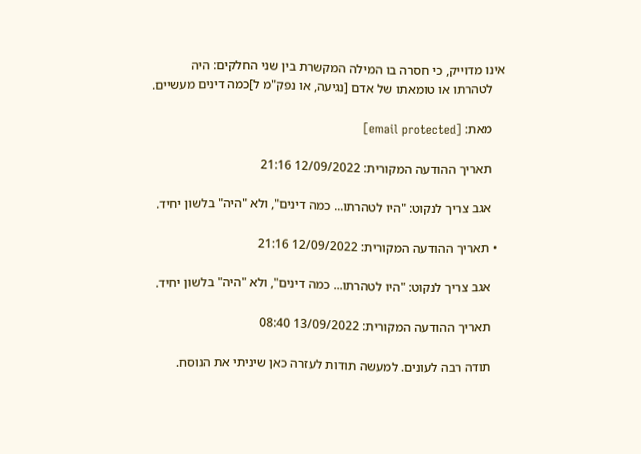אינו מדוייק, כי חסרה בו המילה המקשרת בין שני החלקים: היה
    לטהרתו או טומאתו של אדם [נגיעה, או נפק"מ ל]כמה דינים מעשיים.

    מאת: [email protected]

    תאריך ההודעה המקורית: 12/09/2022 21:16

    אגב צריך לנקוט: "היו לטהרתו... כמה דינים", ולא "היה" בלשון יחיד.

  • תאריך ההודעה המקורית: 12/09/2022 21:16

    אגב צריך לנקוט: "היו לטהרתו... כמה דינים", ולא "היה" בלשון יחיד.

    תאריך ההודעה המקורית: 13/09/2022 08:40

    תודה רבה לעונים. למעשה תודות לעזרה כאן שיניתי את הנוסח.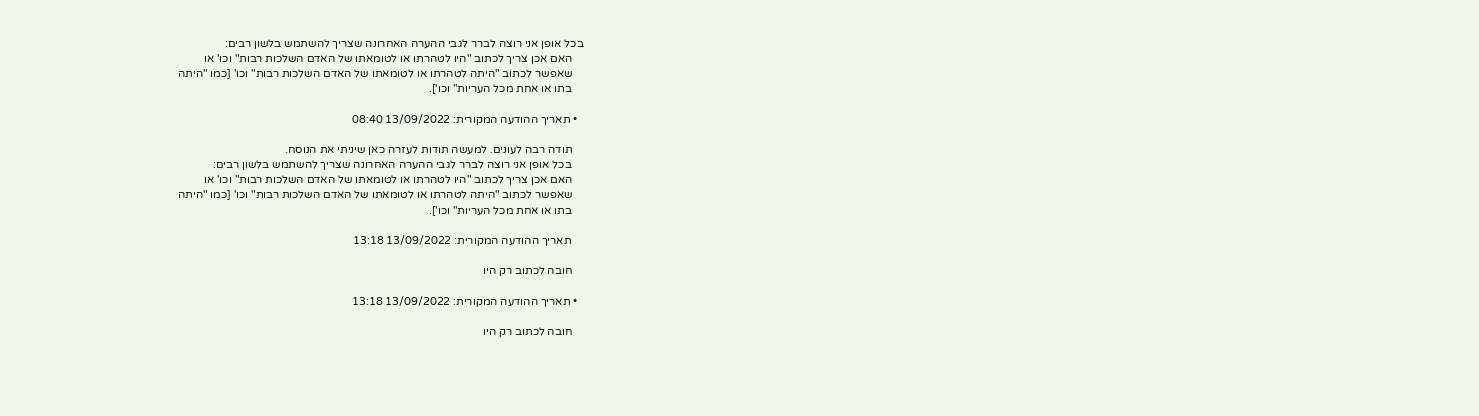בכל אופן אני רוצה לברר לגבי ההערה האחרונה שצריך להשתמש בלשון רבים:
    האם אכן צריך לכתוב "היו לטהרתו או לטומאתו של האדם השלכות רבות" וכו' או
    שאפשר לכתוב "היתה לטהרתו או לטומאתו של האדם השלכות רבות" וכו' [כמו "היתה
    בתו או אחת מכל העריות" וכו'].

  • תאריך ההודעה המקורית: 13/09/2022 08:40

    תודה רבה לעונים. למעשה תודות לעזרה כאן שיניתי את הנוסח.
    בכל אופן אני רוצה לברר לגבי ההערה האחרונה שצריך להשתמש בלשון רבים:
    האם אכן צריך לכתוב "היו לטהרתו או לטומאתו של האדם השלכות רבות" וכו' או
    שאפשר לכתוב "היתה לטהרתו או לטומאתו של האדם השלכות רבות" וכו' [כמו "היתה
    בתו או אחת מכל העריות" וכו'].

    תאריך ההודעה המקורית: 13/09/2022 13:18

    חובה לכתוב רק היו

  • תאריך ההודעה המקורית: 13/09/2022 13:18

    חובה לכתוב רק היו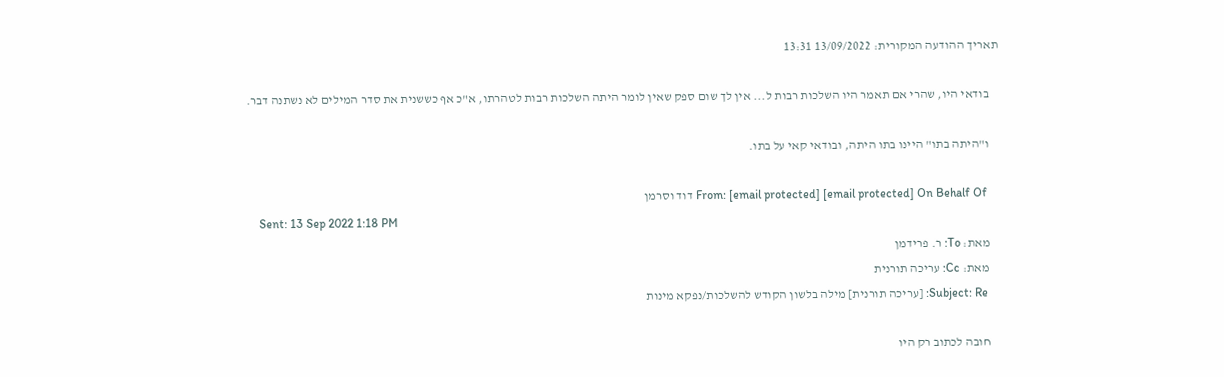תאריך ההודעה המקורית: 13/09/2022 13:31

    בודאי היו, שהרי אם תאמר היו השלכות רבות ל... אין לך שום ספק שאין לומר היתה השלכות רבות לטהרתו, א"כ אף כששנית את סדר המילים לא נשתנה דבר.

    ו"היתה בתו" היינו בתו היתה, ובודאי קאי על בתו.

    From: [email protected] [email protected] On Behalf Of דוד וסרמן
    Sent: 13 Sep 2022 1:18 PM
    מאת: To: ר. פרידמן
    מאת: Cc: עריכה תורנית
    Subject: Re: [עריכה תורנית] מילה בלשון הקודש להשלכות/נפקא מינות

    חובה לכתוב רק היו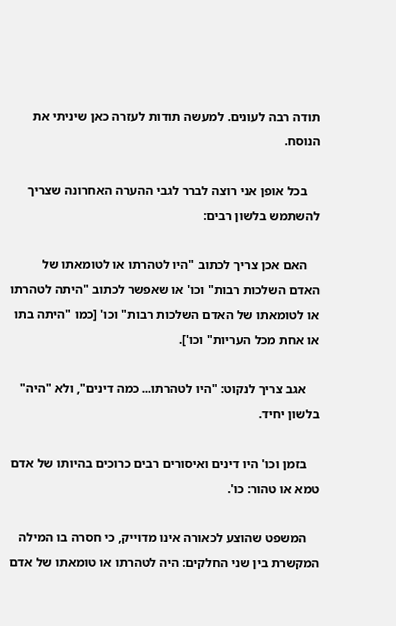תודה רבה לעונים. למעשה תודות לעזרה כאן שיניתי את הנוסח.

    בכל אופן אני רוצה לברר לגבי ההערה האחרונה שצריך להשתמש בלשון רבים:

    האם אכן צריך לכתוב "היו לטהרתו או לטומאתו של האדם השלכות רבות" וכו' או שאפשר לכתוב "היתה לטהרתו או לטומאתו של האדם השלכות רבות" וכו' [כמו "היתה בתו או אחת מכל העריות" וכו'].

    אגב צריך לנקוט: "היו לטהרתו... כמה דינים", ולא "היה" בלשון יחיד.

    בזמן וכו' היו דינים ואיסורים רבים כרוכים בהיותו של אדם טמא או טהור: כו'.

    המשפט שהוצע לכאורה אינו מדוייק, כי חסרה בו המילה המקשרת בין שני החלקים: היה לטהרתו או טומאתו של אדם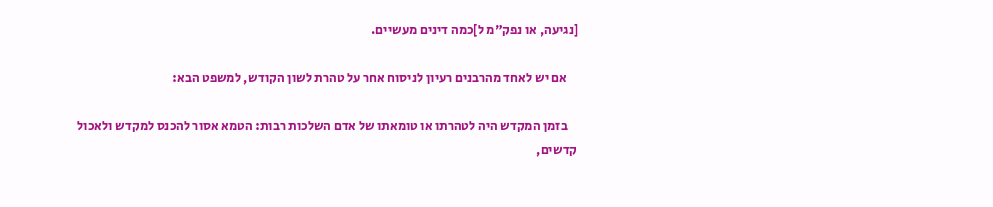[נגיעה, או נפק"מ ל]כמה דינים מעשיים.

    אם יש לאחד מהרבנים רעיון לניסוח אחר על טהרת לשון הקודש, למשפט הבא:

    בזמן המקדש היה לטהרתו או טומאתו של אדם השלכות רבות: הטמא אסור להכנס למקדש ולאכול קדשים,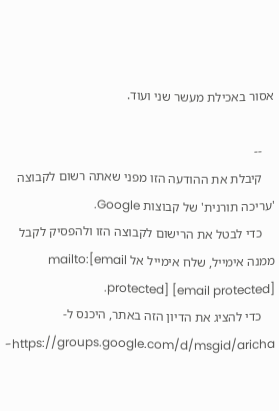אסור באכילת מעשר שני ועוד.

    --
    קיבלת את ההודעה הזו מפני שאתה רשום לקבוצה 'עריכה תורנית' של קבוצות Google.
    כדי לבטל את הרישום לקבוצה הזו ולהפסיק לקבל ממנה אימייל, שלח אימייל אל mailto:[email protected] [email protected].
    כדי להציג את הדיון הזה באתר, היכנס ל-https://groups.google.com/d/msgid/aricha-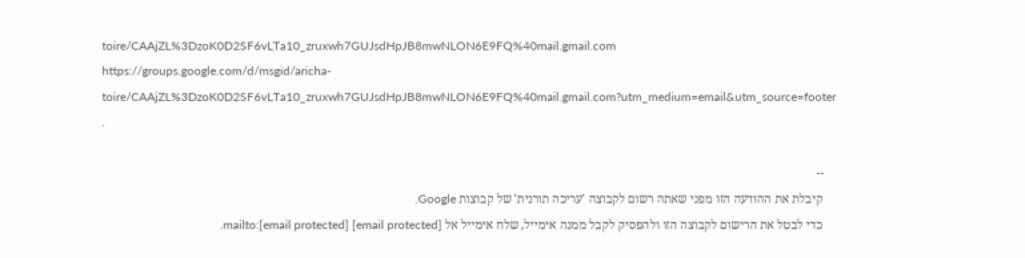toire/CAAjZL%3DzoK0D2SF6vLTa10_zruxwh7GUJsdHpJB8mwNLON6E9FQ%40mail.gmail.com https://groups.google.com/d/msgid/aricha-toire/CAAjZL%3DzoK0D2SF6vLTa10_zruxwh7GUJsdHpJB8mwNLON6E9FQ%40mail.gmail.com?utm_medium=email&utm_source=footer .

    --
    קיבלת את ההודעה הזו מפני שאתה רשום לקבוצה 'עריכה תורנית' של קבוצות Google.
    כדי לבטל את הרישום לקבוצה הזו ולהפסיק לקבל ממנה אימייל, שלח אימייל אל mailto:[email protected] [email protected].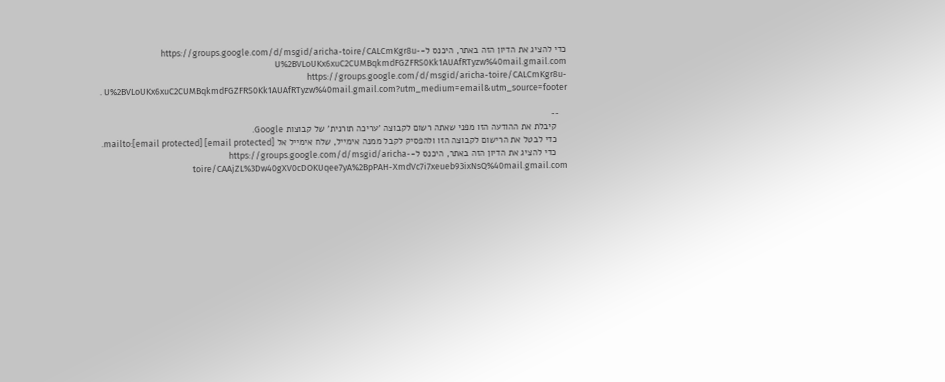כדי להציג את הדיון הזה באתר, היכנס ל-https://groups.google.com/d/msgid/aricha-toire/CALCmKgr8u-U%2BVLoUKx6xuC2CUMBqkmdFGZFRS0Kk1AUAfRTyzw%40mail.gmail.com https://groups.google.com/d/msgid/aricha-toire/CALCmKgr8u-U%2BVLoUKx6xuC2CUMBqkmdFGZFRS0Kk1AUAfRTyzw%40mail.gmail.com?utm_medium=email&utm_source=footer .

    --
    קיבלת את ההודעה הזו מפני שאתה רשום לקבוצה 'עריכה תורנית' של קבוצות Google.
    כדי לבטל את הרישום לקבוצה הזו ולהפסיק לקבל ממנה אימייל, שלח אימייל אל mailto:[email protected] [email protected].
    כדי להציג את הדיון הזה באתר, היכנס ל-https://groups.google.com/d/msgid/aricha-toire/CAAjZL%3Dw40gXV0cDOKUqee7yA%2BpPAH-XmdVc7i7xeueb93ixNsQ%40mail.gmail.com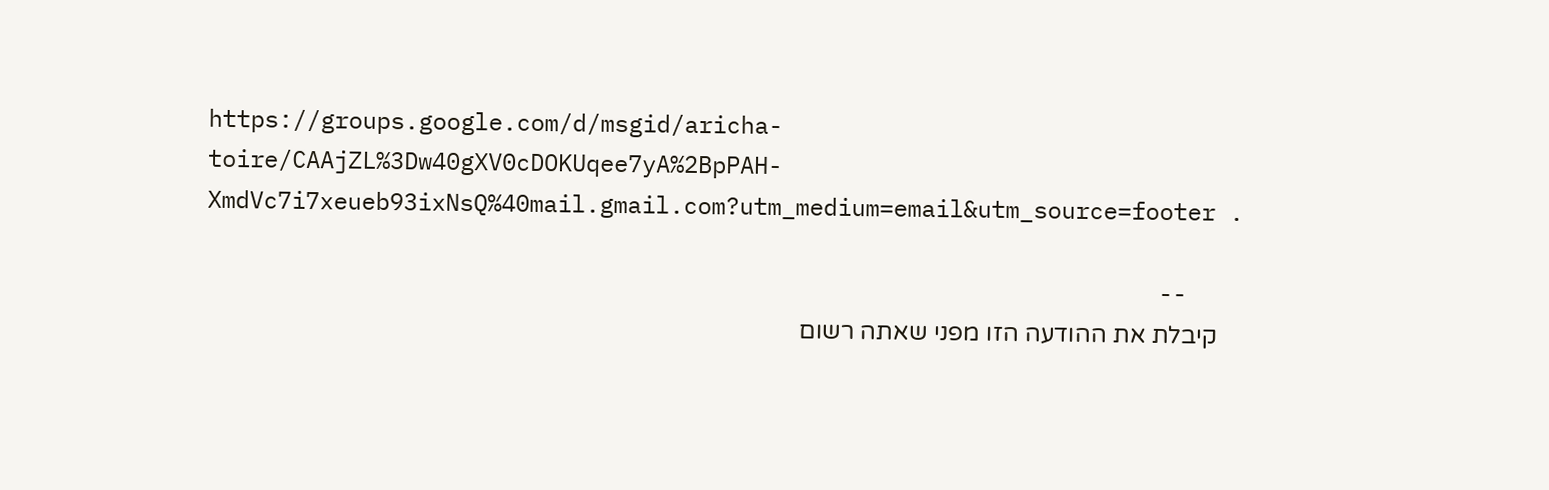https://groups.google.com/d/msgid/aricha-toire/CAAjZL%3Dw40gXV0cDOKUqee7yA%2BpPAH-XmdVc7i7xeueb93ixNsQ%40mail.gmail.com?utm_medium=email&utm_source=footer .

    --
    קיבלת את ההודעה הזו מפני שאתה רשום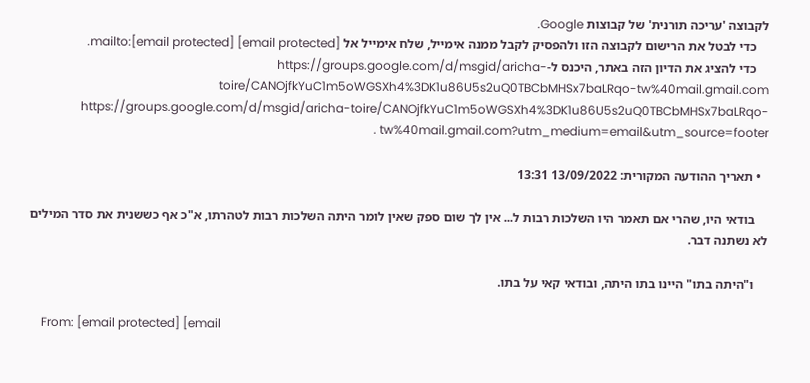לקבוצה 'עריכה תורנית' של קבוצות Google.
    כדי לבטל את הרישום לקבוצה הזו ולהפסיק לקבל ממנה אימייל, שלח אימייל אל mailto:[email protected] [email protected].
    כדי להציג את הדיון הזה באתר, היכנס ל-https://groups.google.com/d/msgid/aricha-toire/CANOjfkYuC1m5oWGSXh4%3DK1u86U5s2uQ0TBCbMHSx7baLRqo-tw%40mail.gmail.com https://groups.google.com/d/msgid/aricha-toire/CANOjfkYuC1m5oWGSXh4%3DK1u86U5s2uQ0TBCbMHSx7baLRqo-tw%40mail.gmail.com?utm_medium=email&utm_source=footer .

  • תאריך ההודעה המקורית: 13/09/2022 13:31

    בודאי היו, שהרי אם תאמר היו השלכות רבות ל... אין לך שום ספק שאין לומר היתה השלכות רבות לטהרתו, א"כ אף כששנית את סדר המילים לא נשתנה דבר.

    ו"היתה בתו" היינו בתו היתה, ובודאי קאי על בתו.

    From: [email protected] [email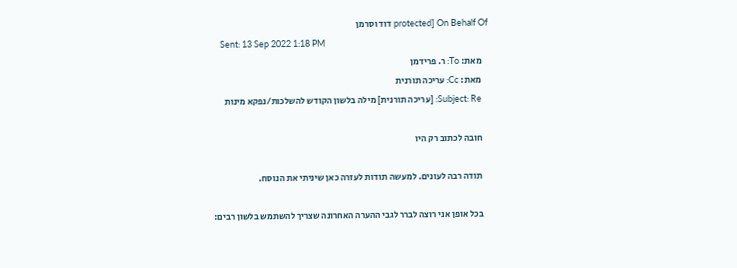protected] On Behalf Of דוד וסרמן
    Sent: 13 Sep 2022 1:18 PM
    מאת: To: ר. פרידמן
    מאת: Cc: עריכה תורנית
    Subject: Re: [עריכה תורנית] מילה בלשון הקודש להשלכות/נפקא מינות

    חובה לכתוב רק היו

    תודה רבה לעונים. למעשה תודות לעזרה כאן שיניתי את הנוסח.

    בכל אופן אני רוצה לברר לגבי ההערה האחרונה שצריך להשתמש בלשון רבים: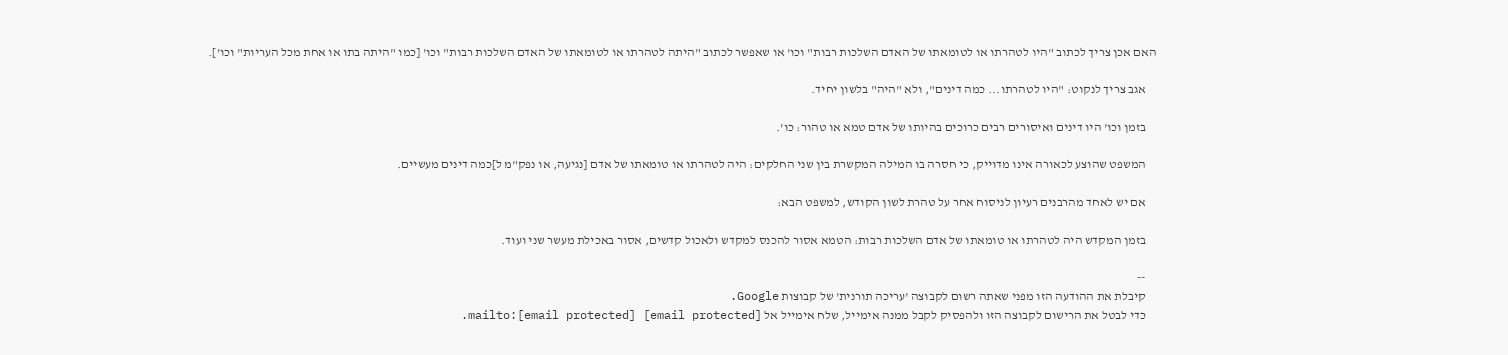האם אכן צריך לכתוב "היו לטהרתו או לטומאתו של האדם השלכות רבות" וכו' או שאפשר לכתוב "היתה לטהרתו או לטומאתו של האדם השלכות רבות" וכו' [כמו "היתה בתו או אחת מכל העריות" וכו'].

    אגב צריך לנקוט: "היו לטהרתו... כמה דינים", ולא "היה" בלשון יחיד.

    בזמן וכו' היו דינים ואיסורים רבים כרוכים בהיותו של אדם טמא או טהור: כו'.

    המשפט שהוצע לכאורה אינו מדוייק, כי חסרה בו המילה המקשרת בין שני החלקים: היה לטהרתו או טומאתו של אדם [נגיעה, או נפק"מ ל]כמה דינים מעשיים.

    אם יש לאחד מהרבנים רעיון לניסוח אחר על טהרת לשון הקודש, למשפט הבא:

    בזמן המקדש היה לטהרתו או טומאתו של אדם השלכות רבות: הטמא אסור להכנס למקדש ולאכול קדשים, אסור באכילת מעשר שני ועוד.

    --
    קיבלת את ההודעה הזו מפני שאתה רשום לקבוצה 'עריכה תורנית' של קבוצות Google.
    כדי לבטל את הרישום לקבוצה הזו ולהפסיק לקבל ממנה אימייל, שלח אימייל אל mailto:[email protected] [email protected].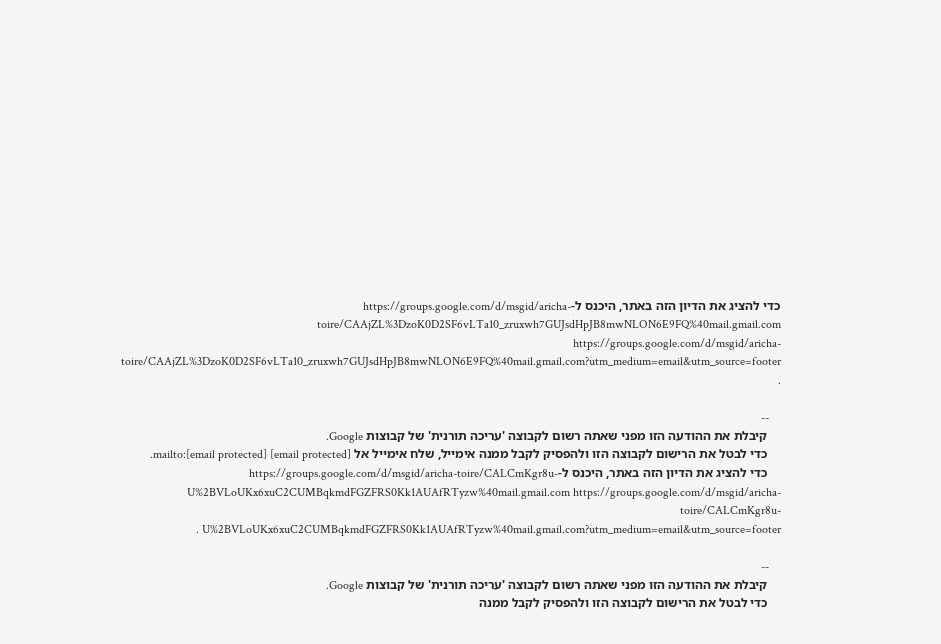כדי להציג את הדיון הזה באתר, היכנס ל-https://groups.google.com/d/msgid/aricha-toire/CAAjZL%3DzoK0D2SF6vLTa10_zruxwh7GUJsdHpJB8mwNLON6E9FQ%40mail.gmail.com https://groups.google.com/d/msgid/aricha-toire/CAAjZL%3DzoK0D2SF6vLTa10_zruxwh7GUJsdHpJB8mwNLON6E9FQ%40mail.gmail.com?utm_medium=email&utm_source=footer .

    --
    קיבלת את ההודעה הזו מפני שאתה רשום לקבוצה 'עריכה תורנית' של קבוצות Google.
    כדי לבטל את הרישום לקבוצה הזו ולהפסיק לקבל ממנה אימייל, שלח אימייל אל mailto:[email protected] [email protected].
    כדי להציג את הדיון הזה באתר, היכנס ל-https://groups.google.com/d/msgid/aricha-toire/CALCmKgr8u-U%2BVLoUKx6xuC2CUMBqkmdFGZFRS0Kk1AUAfRTyzw%40mail.gmail.com https://groups.google.com/d/msgid/aricha-toire/CALCmKgr8u-U%2BVLoUKx6xuC2CUMBqkmdFGZFRS0Kk1AUAfRTyzw%40mail.gmail.com?utm_medium=email&utm_source=footer .

    --
    קיבלת את ההודעה הזו מפני שאתה רשום לקבוצה 'עריכה תורנית' של קבוצות Google.
    כדי לבטל את הרישום לקבוצה הזו ולהפסיק לקבל ממנה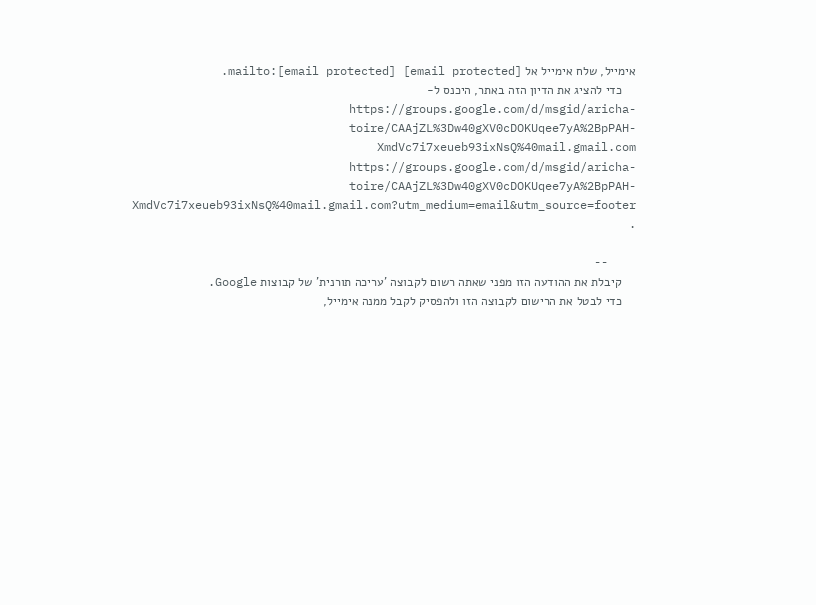אימייל, שלח אימייל אל mailto:[email protected] [email protected].
    כדי להציג את הדיון הזה באתר, היכנס ל-https://groups.google.com/d/msgid/aricha-toire/CAAjZL%3Dw40gXV0cDOKUqee7yA%2BpPAH-XmdVc7i7xeueb93ixNsQ%40mail.gmail.com https://groups.google.com/d/msgid/aricha-toire/CAAjZL%3Dw40gXV0cDOKUqee7yA%2BpPAH-XmdVc7i7xeueb93ixNsQ%40mail.gmail.com?utm_medium=email&utm_source=footer .

    --
    קיבלת את ההודעה הזו מפני שאתה רשום לקבוצה 'עריכה תורנית' של קבוצות Google.
    כדי לבטל את הרישום לקבוצה הזו ולהפסיק לקבל ממנה אימייל,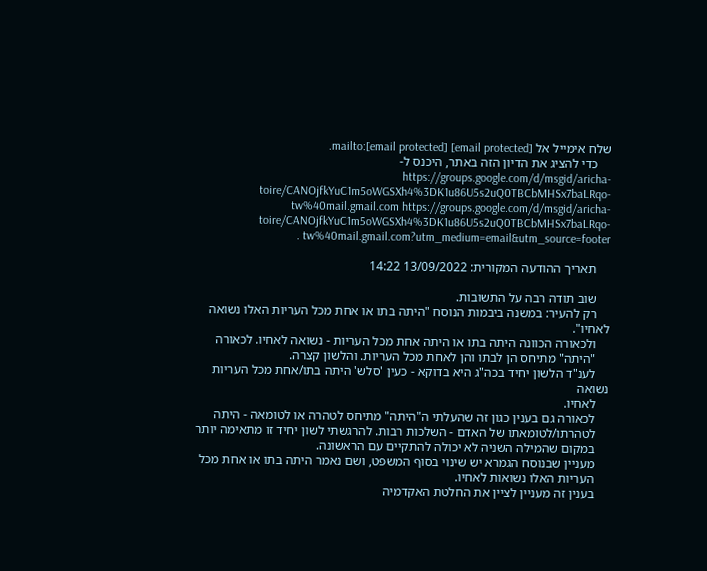שלח אימייל אל mailto:[email protected] [email protected].
    כדי להציג את הדיון הזה באתר, היכנס ל-https://groups.google.com/d/msgid/aricha-toire/CANOjfkYuC1m5oWGSXh4%3DK1u86U5s2uQ0TBCbMHSx7baLRqo-tw%40mail.gmail.com https://groups.google.com/d/msgid/aricha-toire/CANOjfkYuC1m5oWGSXh4%3DK1u86U5s2uQ0TBCbMHSx7baLRqo-tw%40mail.gmail.com?utm_medium=email&utm_source=footer .

    תאריך ההודעה המקורית: 13/09/2022 14:22

    שוב תודה רבה על התשובות.
    רק להעיר: במשנה ביבמות הנוסח "היתה בתו או אחת מכל העריות האלו נשואה לאחיו".
    ולכאורה הכוונה היתה בתו או היתה אחת מכל העריות - נשואה לאחיו. לכאורה
    "היתה" מתיחס הן לבתו והן לאחת מכל העריות. והלשון קצרה.
    לענ"ד הלשון יחיד בכה"ג היא בדוקא - כעין 'סלש' היתה בתו/אחת מכל העריות נשואה
    לאחיו.
    לכאורה גם בענין כגון זה שהעלתי ה"היתה" מתיחס לטהרה או לטומאה - היתה
    לטהרתו/לטומאתו של האדם - השלכות רבות. להרגשתי לשון יחיד זו מתאימה יותר
    במקום שהמילה השניה לא יכולה להתקיים עם הראשונה.
    מעניין שבנוסח הגמרא יש שינוי בסוף המשפט, ושם נאמר היתה בתו או אחת מכל
    העריות האלו נשואות לאחיו.
    בענין זה מעניין לציין את החלטת האקדמיה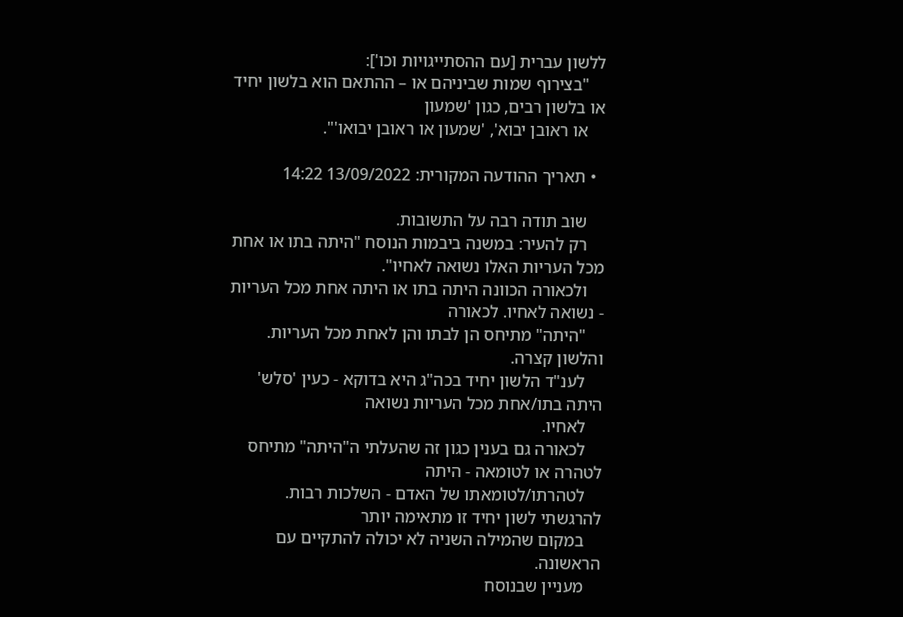ללשון עברית [עם ההסתייגויות וכו']:
    "בצירוף שמות שביניהם או – ההתאם הוא בלשון יחיד או בלשון רבים, כגון 'שמעון
    או ראובן יבוא', 'שמעון או ראובן יבואו'".

  • תאריך ההודעה המקורית: 13/09/2022 14:22

    שוב תודה רבה על התשובות.
    רק להעיר: במשנה ביבמות הנוסח "היתה בתו או אחת מכל העריות האלו נשואה לאחיו".
    ולכאורה הכוונה היתה בתו או היתה אחת מכל העריות - נשואה לאחיו. לכאורה
    "היתה" מתיחס הן לבתו והן לאחת מכל העריות. והלשון קצרה.
    לענ"ד הלשון יחיד בכה"ג היא בדוקא - כעין 'סלש' היתה בתו/אחת מכל העריות נשואה
    לאחיו.
    לכאורה גם בענין כגון זה שהעלתי ה"היתה" מתיחס לטהרה או לטומאה - היתה
    לטהרתו/לטומאתו של האדם - השלכות רבות. להרגשתי לשון יחיד זו מתאימה יותר
    במקום שהמילה השניה לא יכולה להתקיים עם הראשונה.
    מעניין שבנוסח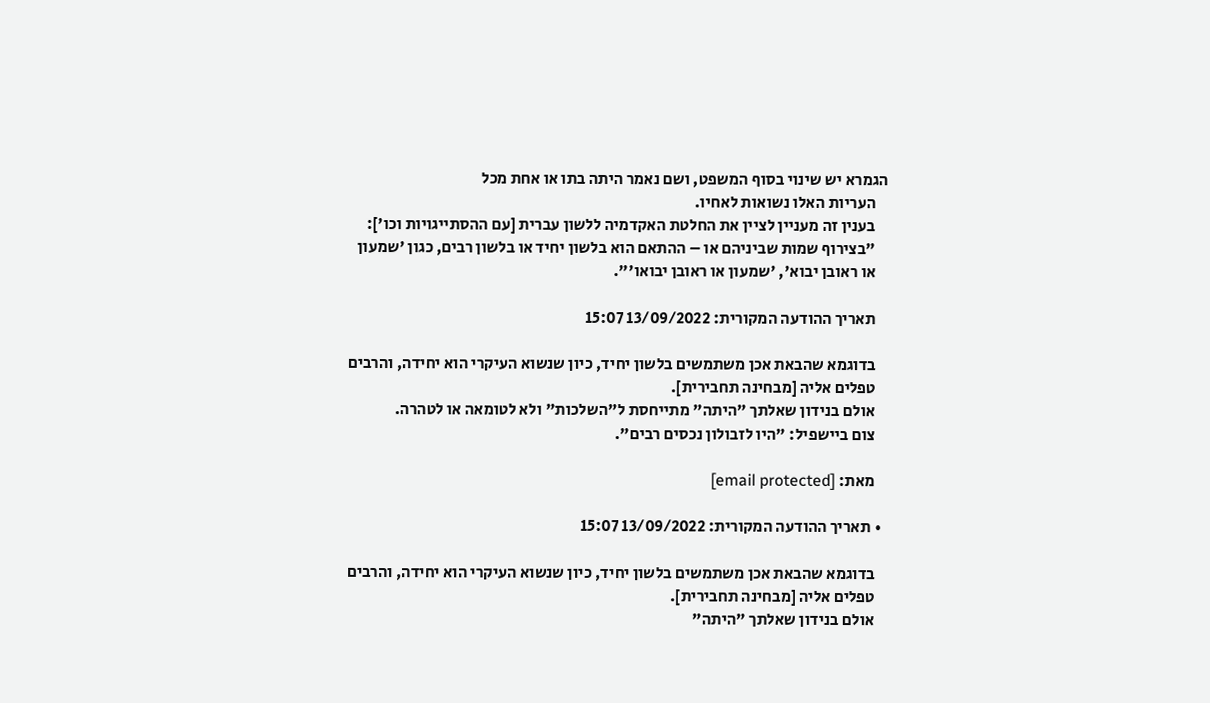הגמרא יש שינוי בסוף המשפט, ושם נאמר היתה בתו או אחת מכל
    העריות האלו נשואות לאחיו.
    בענין זה מעניין לציין את החלטת האקדמיה ללשון עברית [עם ההסתייגויות וכו']:
    "בצירוף שמות שביניהם או – ההתאם הוא בלשון יחיד או בלשון רבים, כגון 'שמעון
    או ראובן יבוא', 'שמעון או ראובן יבואו'".

    תאריך ההודעה המקורית: 13/09/2022 15:07

    בדוגמא שהבאת אכן משתמשים בלשון יחיד, כיון שנשוא העיקרי הוא יחידה, והרבים
    טפלים אליה [מבחינה תחבירית].
    אולם בנידון שאלתך "היתה" מתייחסת ל"השלכות" ולא לטומאה או לטהרה.
    צום ביישפיל: "היו לזבולון נכסים רבים".

    מאת: [email protected]

  • תאריך ההודעה המקורית: 13/09/2022 15:07

    בדוגמא שהבאת אכן משתמשים בלשון יחיד, כיון שנשוא העיקרי הוא יחידה, והרבים
    טפלים אליה [מבחינה תחבירית].
    אולם בנידון שאלתך "היתה"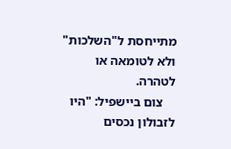מתייחסת ל"השלכות" ולא לטומאה או לטהרה.
    צום ביישפיל: "היו לזבולון נכסים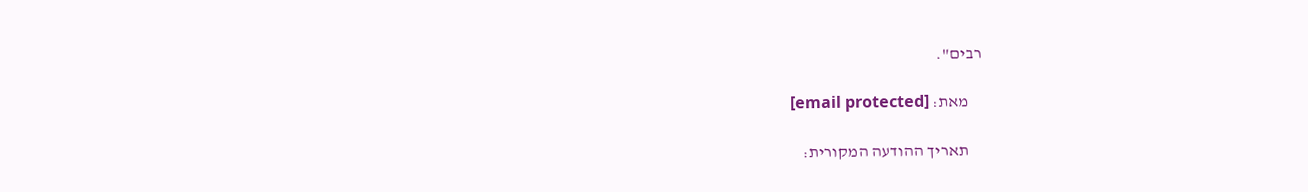רבים".

    מאת: [email protected]

    תאריך ההודעה המקורית: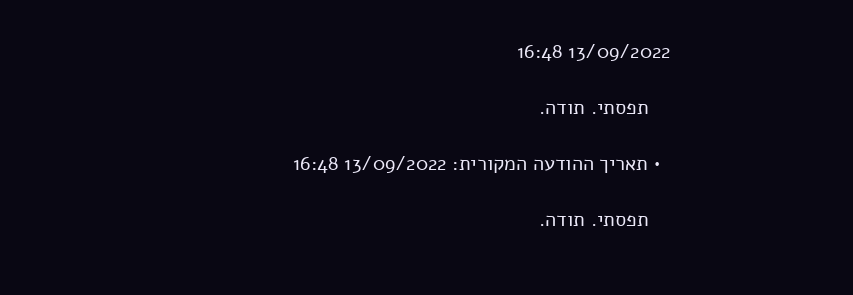13/09/2022 16:48

    תפסתי. תודה.

  • תאריך ההודעה המקורית: 13/09/2022 16:48

    תפסתי. תודה.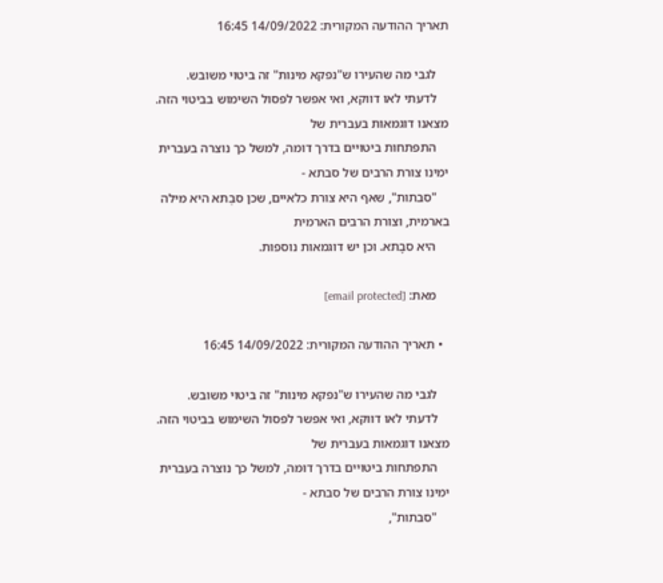תאריך ההודעה המקורית: 14/09/2022 16:45

    לגבי מה שהעירו ש"נפקא מינות" זה ביטוי משובש.
    לדעתי לאו דווקא, ואי אפשר לפסול השימוש בביטוי הזה. מצאנו דוגמאות בעברית של
    התפתחות ביטויים בדרך דומה, למשל כך נוצרה בעברית ימינו צורת הרבים של סבתא -
    "סבתות", שאף היא צורת כלאיים, שכן סבְתא היא מילה בארמית, וצורת הרבים הארמית
    היא סבָתא. וכן יש דוגמאות נוספות.

    מאת: [email protected]

  • תאריך ההודעה המקורית: 14/09/2022 16:45

    לגבי מה שהעירו ש"נפקא מינות" זה ביטוי משובש.
    לדעתי לאו דווקא, ואי אפשר לפסול השימוש בביטוי הזה. מצאנו דוגמאות בעברית של
    התפתחות ביטויים בדרך דומה, למשל כך נוצרה בעברית ימינו צורת הרבים של סבתא -
    "סבתות",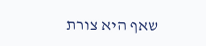שאף היא צורת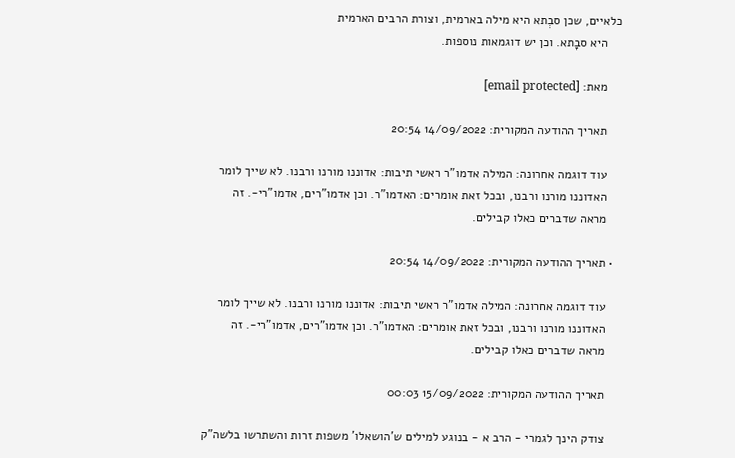כלאיים, שכן סבְתא היא מילה בארמית, וצורת הרבים הארמית
    היא סבָתא. וכן יש דוגמאות נוספות.

    מאת: [email protected]

    תאריך ההודעה המקורית: 14/09/2022 20:54

    עוד דוגמה אחרונה: המילה אדמו"ר ראשי תיבות: אדוננו מורנו ורבנו. לא שייך לומר
    האדוננו מורנו ורבנו, ובכל זאת אומרים: האדמו"ר. וכן אדמו"רים, אדמו"רי-. זה
    מראה שדברים כאלו קבילים.

  • תאריך ההודעה המקורית: 14/09/2022 20:54

    עוד דוגמה אחרונה: המילה אדמו"ר ראשי תיבות: אדוננו מורנו ורבנו. לא שייך לומר
    האדוננו מורנו ורבנו, ובכל זאת אומרים: האדמו"ר. וכן אדמו"רים, אדמו"רי-. זה
    מראה שדברים כאלו קבילים.

    תאריך ההודעה המקורית: 15/09/2022 00:03

    צודק הינך לגמרי - הרב א - בנוגע למילים ש'הושאלו' משפות זרות והשתרשו בלשה"ק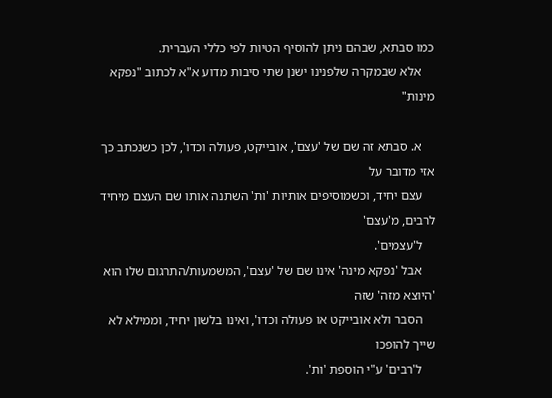כמו סבתא, שבהם ניתן להוסיף הטיות לפי כללי העברית.
    אלא שבמקרה שלפנינו ישנן שתי סיבות מדוע א"א לכתוב "נפקא מינות"

    א. סבתא זה שם של 'עצם', אובייקט, פעולה וכדו', לכן כשנכתב כך אזי מדובר על
    עצם יחיד, וכשמוסיפים אותיות 'ות' השתנה אותו שם העצם מיחיד לרבים, מ'עצם'
    ל'עצמים'.
    אבל 'נפקא מינה' אינו שם של 'עצם', המשמעות/התרגום שלו הוא 'היוצא מזה' שזה
    הסבר ולא אובייקט או פעולה וכדו', ואינו בלשון יחיד, וממילא לא שייך להופכו
    ל'רבים' ע"י הוספת 'ות'.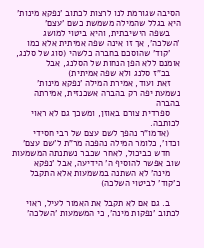הסיבה שגורמת לנו לרצות לכתוב 'נפקא מינות' היא בגלל שהמילה משמשת כשם 'עצם'
    בשפה הישיבתית, והיא ביטוי למושג 'השלכה', אך זו אינה שפה אמיתית אלא כמו
    'קוד' שהוסכם בחברה כלשהי (סוג של סלנג, אומנם ללא הפן הנחות של הסלנג, אבל
    בכ"ז סלנג ולא שפה אמיתית)
    זאת ועוד, אמירת המילה 'נפקא מינות' נשמעת יפה רק בהברה אשכנזית, אמירתה בהברה
    ספרדית צורם באוזן, ומשכך גם לא ראוי לכותבה.
    (אדמו"ר נהפך לשם עצם של רבי חסידי וכדו', כלומר המילה נהפכה מר"ת ל'שם עצם'
    חדש כביכול, לאחר שכבר נשתנתה המשמעות שוב אפשר להוסיף ה' הידיעה, אבל 'נפקא
    מינה' לא השתנה במשמעות אלא התקבל כ'קוד' לביטוי השלכה)

    ב. גם אם לא תקבל את האמור לעיל, ראוי לכתוב 'נפקות מינה', כי המשמעות 'השלכה'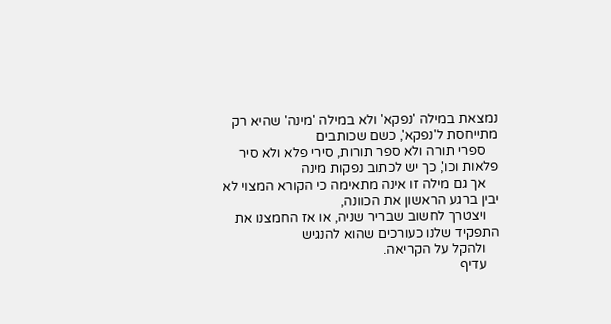נמצאת במילה 'נפקא' ולא במילה 'מינה' שהיא רק מתייחסת ל'נפקא', כשם שכותבים
    ספרי תורה ולא ספר תורות, סירי פלא ולא סיר פלאות וכו', כך יש לכתוב נפקות מינה
    אך גם מילה זו אינה מתאימה כי הקורא המצוי לא יבין ברגע הראשון את הכוונה,
    ויצטרך לחשוב שבריר שניה, או אז החמצנו את התפקיד שלנו כעורכים שהוא להנגיש
    ולהקל על הקריאה.
    עדיף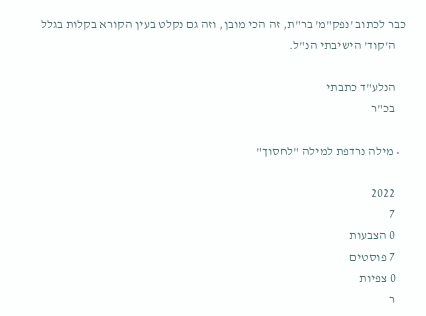כבר לכתוב 'נפק"מ' בר"ת, זה הכי מובן, וזה גם נקלט בעין הקורא בקלות בגלל
    ה'קוד' הישיבתי הנ"ל.

    הנלע"ד כתבתי
    בכ"ר

  • מילה נרדפת למילה "לחסוך"

    2022
    7
    0 הצבעות
    7 פוסטים
    0 צפיות
    ר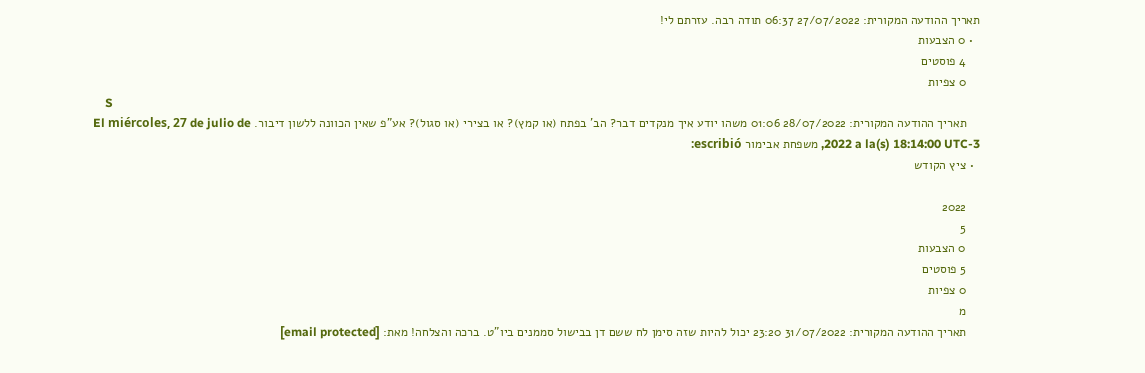תאריך ההודעה המקורית: 27/07/2022 06:37 תודה רבה. עזרתם לי!
  • 0 הצבעות
    4 פוסטים
    0 צפיות
    S
    תאריך ההודעה המקורית: 28/07/2022 01:06 משהו יודע איך מנקדים דבר? הב' בפתח (או קמץ)? או בצירי (או סגול)? אע"פ שאין הכוונה ללשון דיבור. El miércoles, 27 de julio de 2022 a la(s) 18:14:00 UTC-3, משפחת אבימור escribió:
  • ציץ הקודש

    2022
    5
    0 הצבעות
    5 פוסטים
    0 צפיות
    מ
    תאריך ההודעה המקורית: 31/07/2022 23:20 יכול להיות שזה סימן לח ששם דן בבישול סממנים ביו"ט. ברכה והצלחה! מאת: [email protected]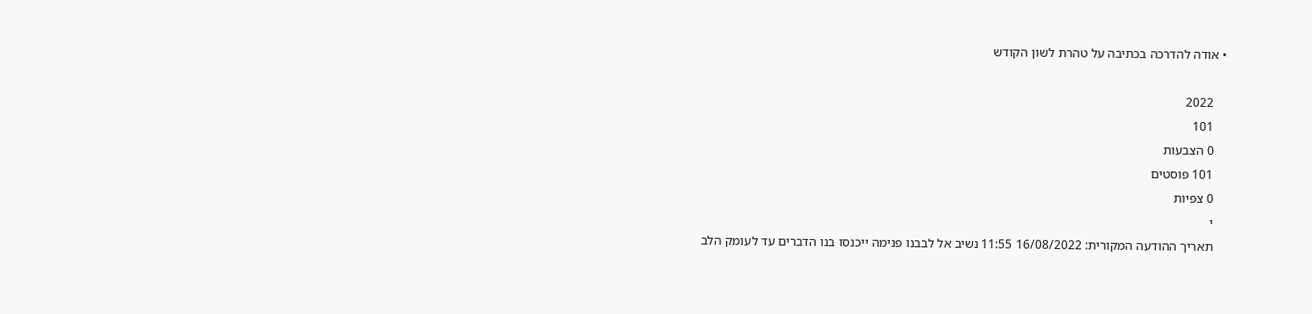• אודה להדרכה בכתיבה על טהרת לשון הקודש

    2022
    101
    0 הצבעות
    101 פוסטים
    0 צפיות
    י
    תאריך ההודעה המקורית: 16/08/2022 11:55 נשיב אל לבבנו פנימה ייכנסו בנו הדברים עד לעומק הלב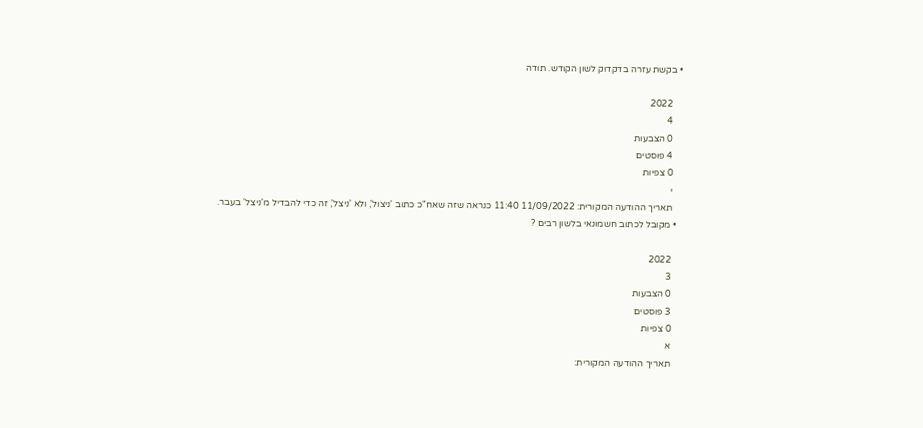• בקשת עזרה בדקדוק לשון הקודש. תודה

    2022
    4
    0 הצבעות
    4 פוסטים
    0 צפיות
    י
    תאריך ההודעה המקורית: 11/09/2022 11:40 כנראה שזה שאח"כ כתוב 'ניצול', ולא 'ניצל', זה כדי להבדיל מ'ניצל' בעבר.
  • מקובל לכתוב חשמונאי בלשון רבים ?

    2022
    3
    0 הצבעות
    3 פוסטים
    0 צפיות
    א
    תאריך ההודעה המקורית: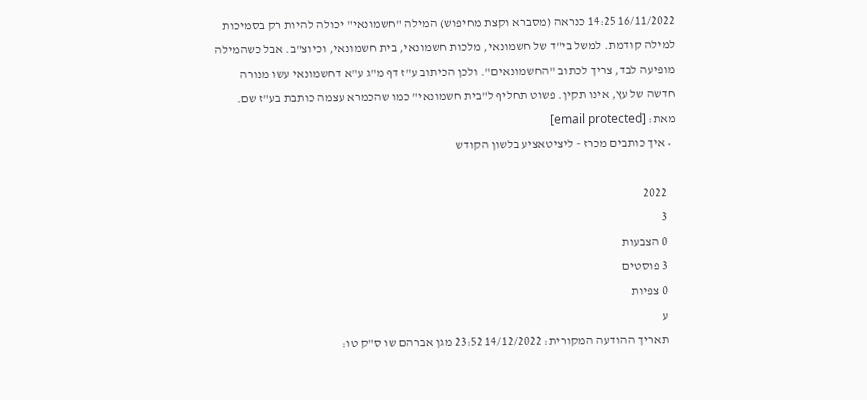16/11/2022 14:25 כנראה (מסברא וקצת מחיפוש) המילה "חשמונאי" יכולה להיות רק בסמיכות למילה קודמת. למשל בי"ד של חשמונאי, מלכות חשמונאי, בית חשמונאי, וכיוצ"ב. אבל כשהמילה מופיעה לבד, צריך לכתוב "החשמונאים". ולכן הכיתוב ע"ז דף מ"ג ע"א דחשמונאי עשו מנורה חדשה של עץ, אינו תקין. פשוט תחליף ל"בית חשמונאי" כמו שהכמרא עצמה כותבת בע"ז שם. מאת: [email protected]
  • איך כותבים מכרז - ליציטאציע בלשון הקודש

    2022
    3
    0 הצבעות
    3 פוסטים
    0 צפיות
    ע
    תאריך ההודעה המקורית: 14/12/2022 23:52 מגן אברהם שו ס"ק טו: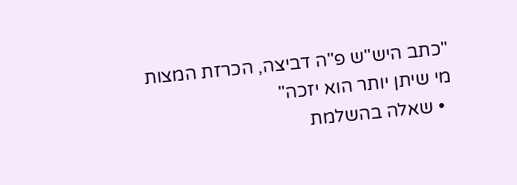"כתב היש"ש פ"ה דביצה, הכרזת המצות מי שיתן יותר הוא יזכה"
  • שאלה בהשלמת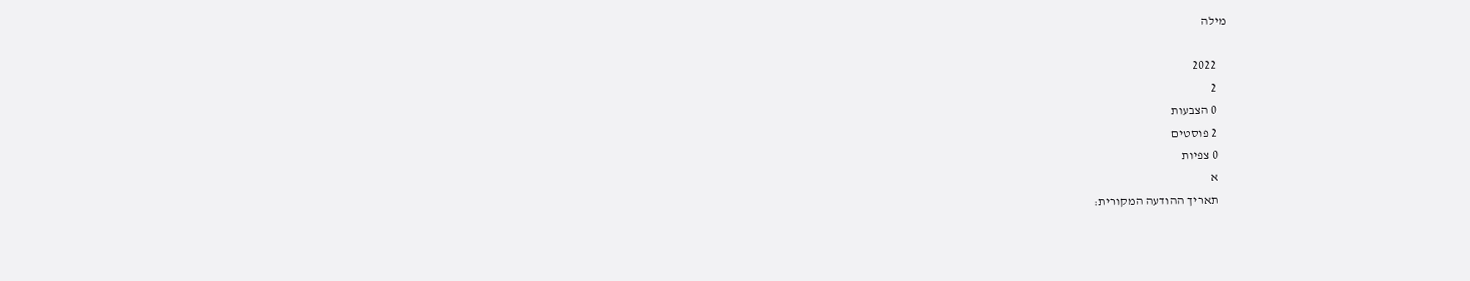מילה

    2022
    2
    0 הצבעות
    2 פוסטים
    0 צפיות
    א
    תאריך ההודעה המקורית: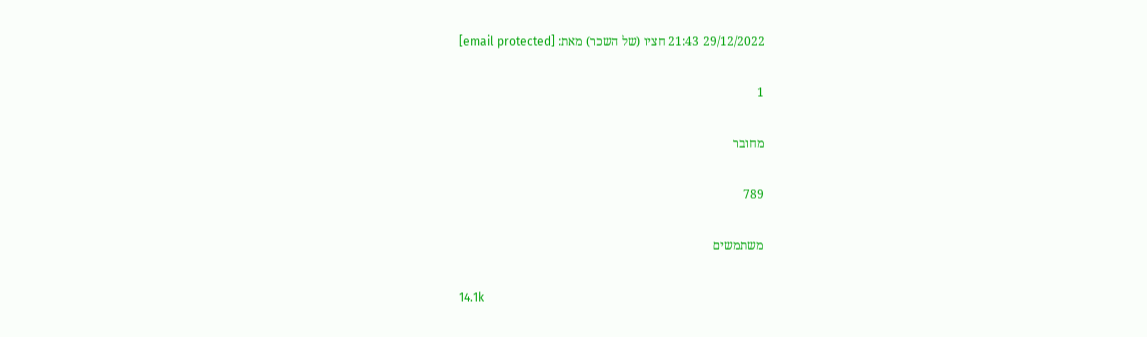29/12/2022 21:43 חציו (של השכר) מאת: [email protected]

1

מחובר

789

משתמשים

14.1k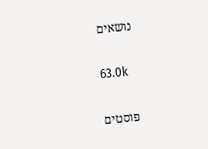נושאים

63.0k

פוסטים